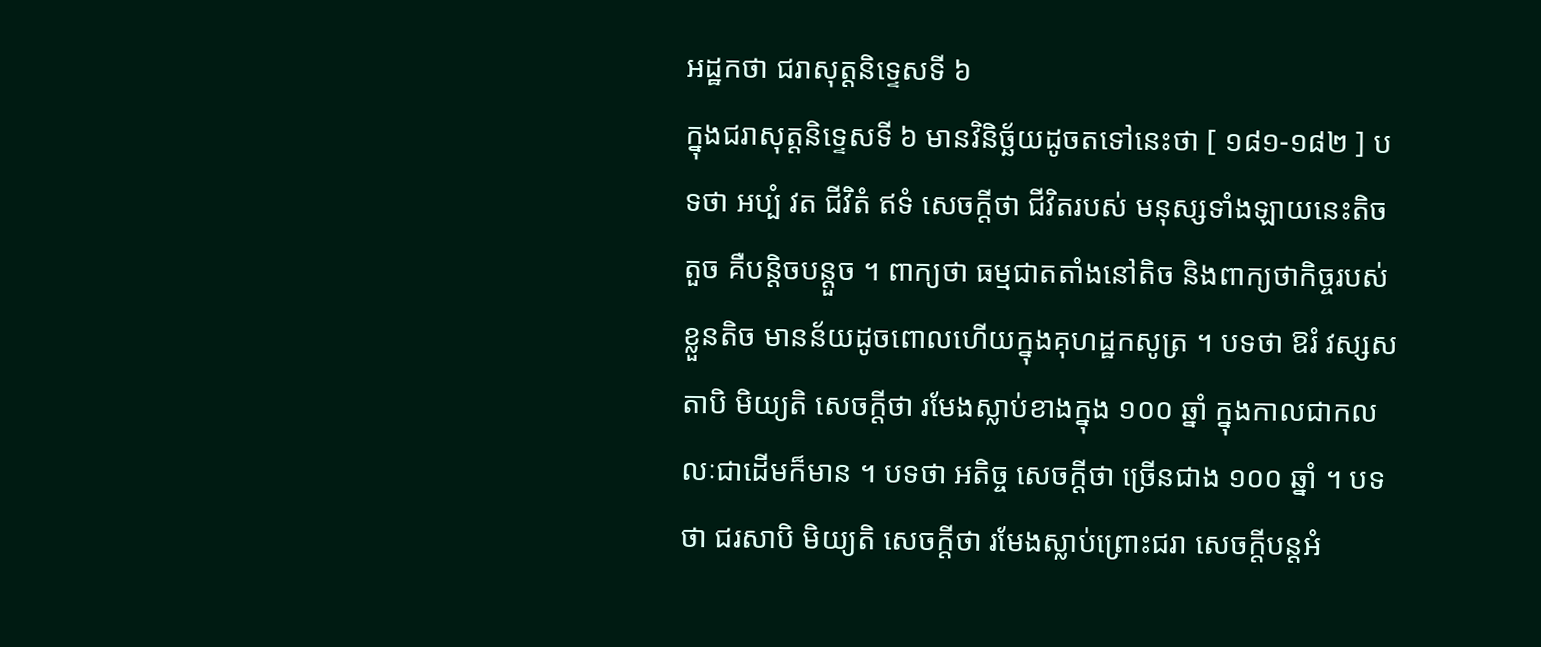អដ្ឋកថា ជរាសុត្តនិទ្ទេសទី ៦
ក្នុងជរាសុត្តនិទ្ទេសទី ៦ មានវិនិច្ឆ័យដូចតទៅនេះថា [ ១៨១-១៨២ ] បទថា អប្បំ វត ជីវិតំ ឥទំ សេចក្តីថា ជីវិតរបស់ មនុស្សទាំងឡាយនេះតិចតួច គឺបន្តិចបន្តួច ។ ពាក្យថា ធម្មជាតតាំងនៅតិច និងពាក្យថាកិច្ចរបស់ខ្លួនតិច មានន័យដូចពោលហើយក្នុងគុហដ្ឋកសូត្រ ។ បទថា ឱរំ វស្សសតាបិ មិយ្យតិ សេចក្តីថា រមែងស្លាប់ខាងក្នុង ១០០ ឆ្នាំ ក្នុងកាលជាកលលៈជាដើមក៏មាន ។ បទថា អតិច្ច សេចក្តីថា ច្រើនជាង ១០០ ឆ្នាំ ។ បទថា ជរសាបិ មិយ្យតិ សេចក្តីថា រមែងស្លាប់ព្រោះជរា សេចក្តីបន្តអំ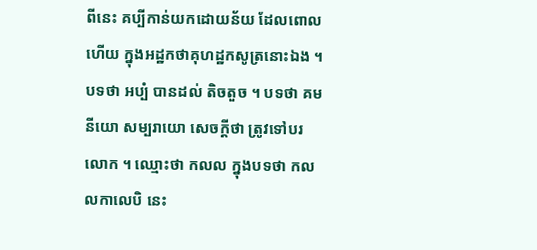ពីនេះ គប្បីកាន់យកដោយន័យ ដែលពោលហើយ ក្នុងអដ្ឋកថាគុហដ្ឋកសូត្រនោះឯង ។ បទថា អប្បំ បានដល់ តិចតួច ។ បទថា គមនីយោ សម្បរាយោ សេចក្តីថា ត្រូវទៅបរលោក ។ ឈ្មោះថា កលល ក្នុងបទថា កលលកាលេបិ នេះ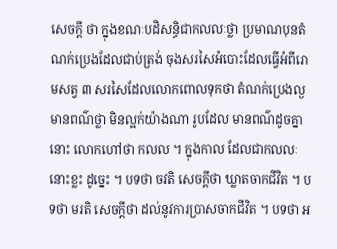សេចក្តី ថា ក្នុងខណៈបដិសន្ធិជាកលលៈថ្លា ប្រមាណបុនតំណក់ប្រេងដែលជាប់ត្រង់ ចុងសរសៃអំបោះដែលធ្វើអំពីរោមសត្វ ៣ សរសៃដែលលោកពោលទុកថា តំណក់ប្រេងល្ង មានពណ៌ថ្លា មិនល្អក់យ៉ាងណា រូបដែល មានពណ៌ដូចគ្នានោះ លោកហៅថា កលល ។ ក្នុងកាល ដែលជាកលលៈនោះខ្លះ ដូច្នេះ ។ បទថា ចវតិ សេចក្តីថា ឃ្លាតចាកជីវិត ។ បទថា មរតិ សេចក្តីថា ដល់នូវការប្រាសចាកជីវិត ។ បទថា អ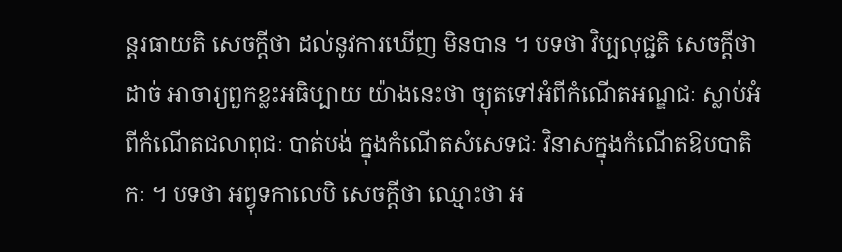ន្តរធាយតិ សេចក្តីថា ដល់នូវការឃើញ មិនបាន ។ បទថា វិប្បលុជ្ជតិ សេចក្តីថា ដាច់ អាចារ្យពួកខ្លះអធិប្បាយ យ៉ាងនេះថា ច្យុតទៅអំពីកំណើតអណ្ឌជៈ ស្លាប់អំពីកំណើតជលាពុជៈ បាត់បង់ ក្នុងកំណើតសំសេទជៈ វិនាសក្នុងកំណើតឱបបាតិកៈ ។ បទថា អព្វុទកាលេបិ សេចក្តីថា ឈ្មោះថា អ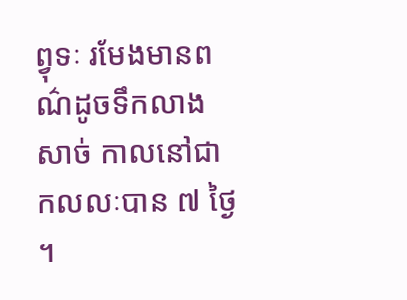ព្វុទៈ រមែងមានពណ៌ដូចទឹកលាងសាច់ កាលនៅជា កលលៈបាន ៧ ថ្ងៃ ។